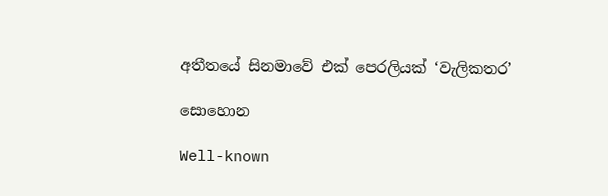අතීතයේ සිනමාවේ එක් පෙරලියක් ‘වැලිකතර’

සොහොන

Well-known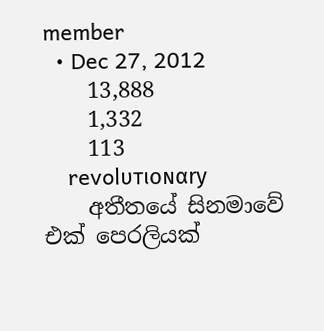member
  • Dec 27, 2012
    13,888
    1,332
    113
    revolυтιoɴαry
    අතීතයේ සිනමාවේ එක් පෙරලියක්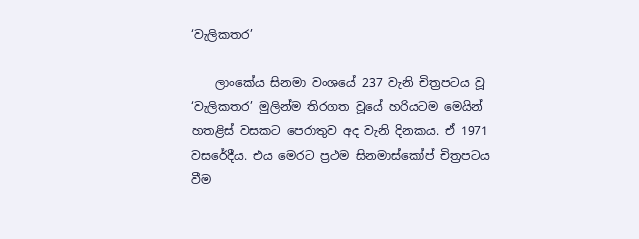‘වැලිකතර’

    ලාංකේය සිනමා වංශයේ 237 වැනි චිත්‍රපටය වූ ‘වැලිකතර’ මුලින්ම තිරගත වූයේ හරියටම මෙයින් හතළිස් වසකට පෙරාතුව අද වැනි දිනකය. ඒ 1971 වසරේදීය. එය මෙරට ප්‍රථම සිනමාස්කෝප් චිත්‍රපටය වීම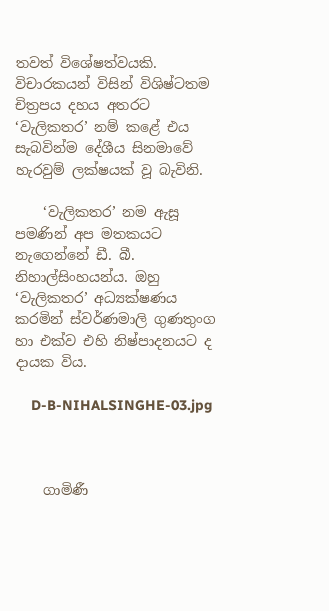තවත් විශේෂත්වයකි. විචාරකයන් විසින් විශිෂ්ටතම චිත්‍රපය දහය අතරට ‘වැලිකතර’ නම් කළේ එය සැබවින්ම දේශීය සිනමාවේ හැරවුම් ලක්ෂයක් වූ බැවිනි.

    ‘වැලිකතර’ නම ඇසූ පමණින් අප මතකයට නැගෙන්නේ ඩී. බී. නිහාල්සිංහයන්ය. ඔහු ‘වැලිකතර’ අධ්‍යක්ෂණය කරමින් ස්වර්ණමාලි ගුණතුංග හා එක්ව එහි නිෂ්පාදනයට ද දායක විය.

    D-B-NIHALSINGHE-03.jpg



    ගාමිණී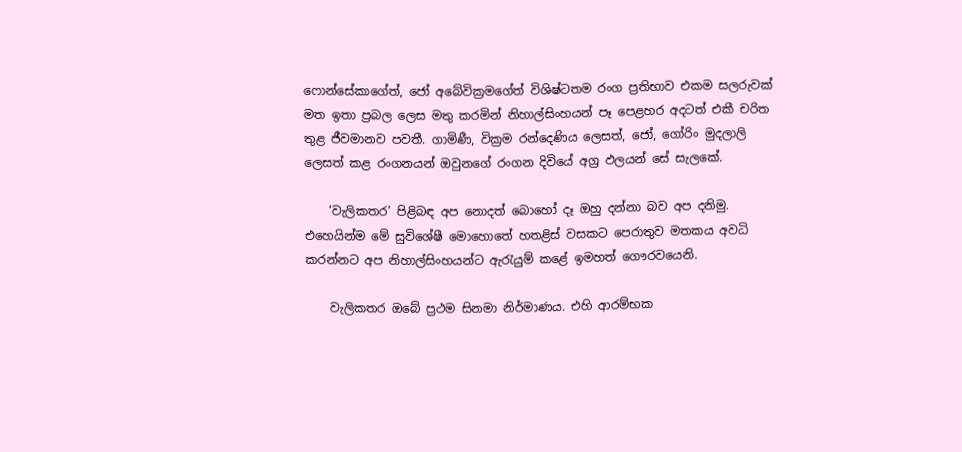ෆොන්සේකාගේත්, ජෝ අබේවික්‍රමගේත් විශිෂ්ටතම රංග ප්‍රතිභාව එකම සලරුවක් මත ඉතා ප්‍රබල ලෙස මතු කරමින් නිහාල්සිංහයන් පෑ පෙළහර අදටත් එකී චරිත තුළ ජීවමානව පවතී. ගාමිණී, වික්‍රම රන්දෙණිය ලෙසත්, ජෝ, ගෝරිං මුදලාලි ලෙසත් කළ රංගනයන් ඔවුනගේ රංගන දිවියේ අග්‍ර ඵලයන් සේ සැලකේ.

    ‘වැලිකතර’ පිළිබඳ අප නොදත් බොහෝ දෑ ඔහු දන්නා බව අප දනිමු. එහෙයින්ම මේ සුවිශේෂී මොහොතේ හතළිස් වසකට පෙරාතුව මතකය අවධි කරන්නට අප නිහාල්සිංහයන්ට ඇරැයුම් කළේ ඉමහත් ගෞරවයෙනි.

    වැලිකතර ඔබේ ප්‍රථම සිනමා නිර්මාණය. එහි ආරම්භක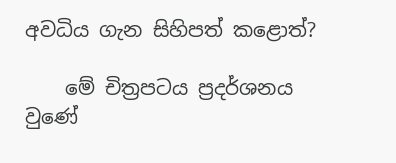අවධිය ගැන සිහිපත් කළොත්?

    මේ චිත්‍රපටය ප්‍රදර්ශනය වුණේ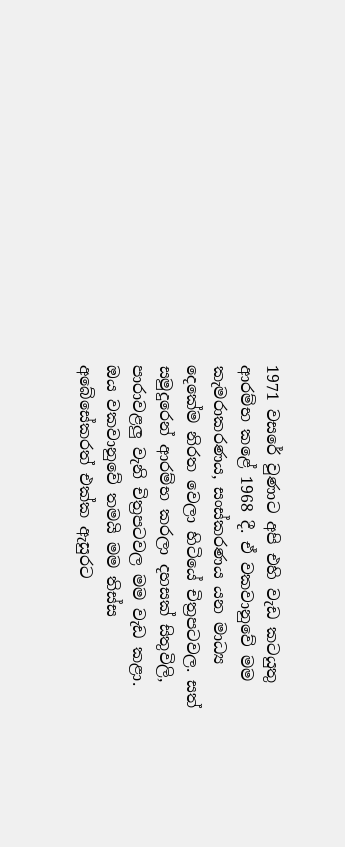1971 වසරේ වුණාට අපි එහි වැඩ කටයුතු ආරම්භ කළේ 1968 දී. ඒ වකවානුවේ මම කැමරාකරණය, සංස්කරණය යන මාධ්‍ය දෙකේම නිරත වෙලා හිටියේ චිත්‍රපටවල. සත් සමුදුරෙන් ආරම්භ කරලා දහසක් සිතුවිලි, පාරාවළලු වැනි චිත්‍රපටවල මම වැඩ කළා. ඔය වකවානුවේ තමයි මම තිස්ස අබේසේකරත් එක්ක ඇසුරට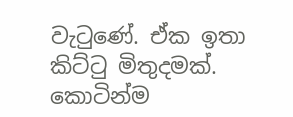වැටුණේ. ඒක ඉතා කිට්ටු මිතුදමක්. කොටින්ම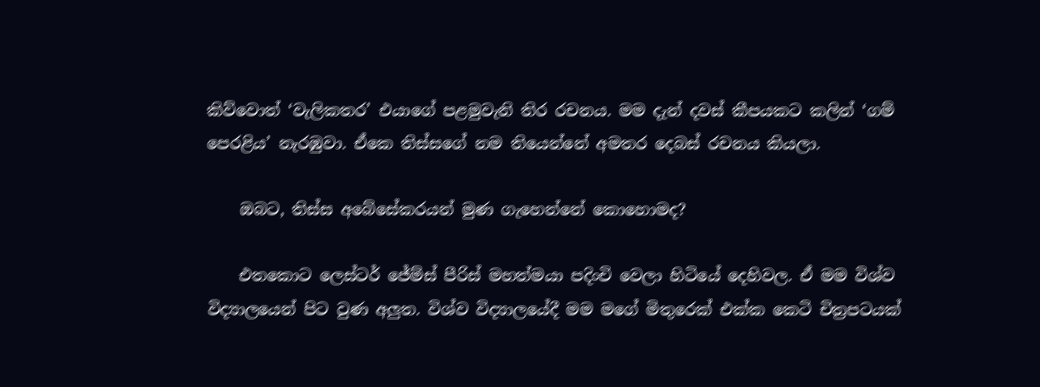කිව්වොත් ‘වැලිකතර’ එයාගේ පළමුවැනි තිර රචනය. මම දැන් දවස් කීපයකට කලින් ‘ගම් පෙරළිය’ නැරඹුවා. ඒකෙ තිස්සගේ නම තියෙන්නේ අමතර දෙබස් රචනය කියලා.

    ඔබට, තිස්ස අබේසේකරයන් මුණ ගැහෙන්නේ කොහොමද?

    එතකොට ලෙස්ටර් ජේම්ස් පීරිස් මහත්මයා පදිංචි වෙලා හිටියේ දෙහිවල. ඒ මම විශ්ව විද්‍යාලයෙන් පිට වුණ අලුත. විශ්ව විද්‍යාලයේදී මම මගේ මිතුරෙක් එක්ක කෙටි චිත්‍රපටයක්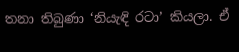තනා තිබුණා ‘නියැඳි රටා’ කියලා. ඒ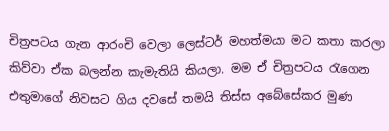චිත්‍රපටය ගැන ආරංචි වෙලා ලෙස්ටර් මහත්මයා මට කතා කරලා කිව්වා ඒක බලන්න කැමැතියි කියලා. මම ඒ චිත්‍රපටය රැගෙන එතුමාගේ නිවසට ගිය දවසේ තමයි තිස්ස අබේසේකර මුණ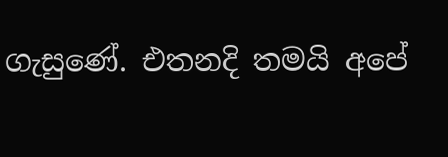ගැසුණේ. එතනදි තමයි අපේ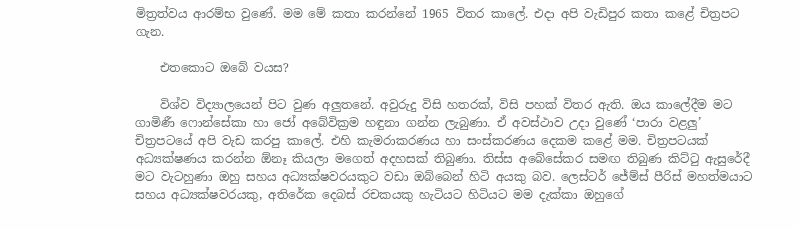මිත්‍රත්වය ආරම්භ වුණේ. මම මේ කතා කරන්නේ 1965 විතර කාලේ. එදා අපි වැඩිපුර කතා කළේ චිත්‍රපට ගැන.

    එතකොට ඔබේ වයස?

    විශ්ව විද්‍යාලයෙන් පිට වුණ අලුතනේ. අවුරුදු විසි හතරක්, විසි පහක් විතර ඇති. ඔය කාලේදීම මට ගාමිණී ෆොන්සේකා හා ජෝ අබේවික්‍රම හඳුනා ගන්න ලැබුණා. ඒ අවස්ථාව උදා වුණේ ‘පාරා වළලු’ චිත්‍රපටයේ අපි වැඩ කරපු කාලේ. එහි කැමරාකරණය හා සංස්කරණය දෙකම කළේ මම. චිත්‍රපටයක් අධ්‍යක්ෂණය කරන්න ඕනෑ කියලා මගෙත් අදහසක් තිබුණා. තිස්ස අබේසේකර සමඟ තිබුණ කිට්ටු ඇසුරේදී මට වැටහුණා ඔහු සහය අධ්‍යක්ෂවරයකුට වඩා ඔබ්බෙන් හිටි අයකු බව. ලෙස්ටර් ජේම්ස් පීරිස් මහත්මයාට සහය අධ්‍යක්ෂවරයකු, අතිරේක දෙබස් රචකයකු හැටියට හිටියට මම දැක්කා ඔහුගේ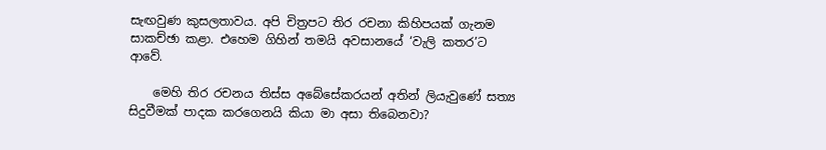සැඟවුණ කුසලතාවය. අපි චිත්‍රපට තිර රචනා කිහිපයක් ගැනම සාකච්ඡා කළා. එහෙම ගිහින් තමයි අවසානයේ ‘වැලි කතර’ට ආවේ.

    මෙහි තිර රචනය තිස්ස අබේසේකරයන් අතින් ලියැවුණේ සත්‍ය සිදුවීමක් පාදක කරගෙනයි කියා මා අසා තිබෙනවා?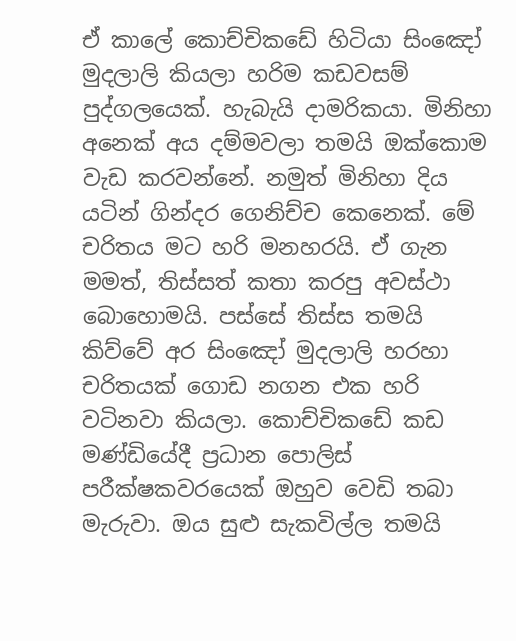ඒ කාලේ කොච්චිකඩේ හිටියා සිංඤෝ මුදලාලි කියලා හරිම කඩවසම් පුද්ගලයෙක්. හැබැයි දාමරිකයා. මිනිහා අනෙක් අය දම්මවලා තමයි ඔක්කොම වැඩ කරවන්නේ. නමුත් මිනිහා දිය යටින් ගින්දර ගෙනිච්ච කෙනෙක්. මේ චරිතය මට හරි මනහරයි. ඒ ගැන මමත්, තිස්සත් කතා කරපු අවස්ථා බොහොමයි. පස්සේ තිස්ස තමයි කිව්වේ අර සිංඤෝ මුදලාලි හරහා චරිතයක් ගොඩ නගන එක හරි වටිනවා කියලා. කොච්චිකඩේ කඩ මණ්ඩියේදී ප්‍රධාන පොලිස් පරීක්ෂකවරයෙක් ඔහුව වෙඩි තබා මැරුවා. ඔය සුළු සැකවිල්ල තමයි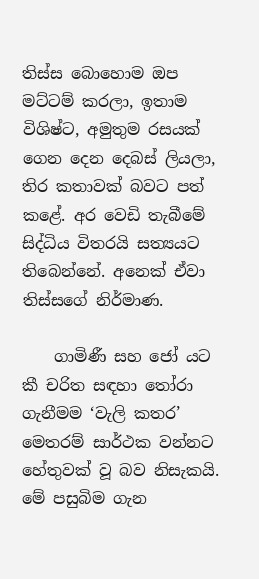තිස්ස බොහොම ඔප මට්ටම් කරලා, ඉතාම විශිෂ්ට, අමුතුම රසයක් ගෙන දෙන දෙබස් ලියලා, තිර කතාවක් බවට පත් කළේ. අර වෙඩි තැබීමේ සිද්ධිය විතරයි සත්‍යයට තිබෙන්නේ. අනෙක් ඒවා තිස්සගේ නිර්මාණ.

    ගාමිණී සහ ජෝ යට කී චරිත සඳහා තෝරා ගැනීමම ‘වැලි කතර’ මෙතරම් සාර්ථක වන්නට හේතුවක් වූ බව නිසැකයි. මේ පසුබිම ගැන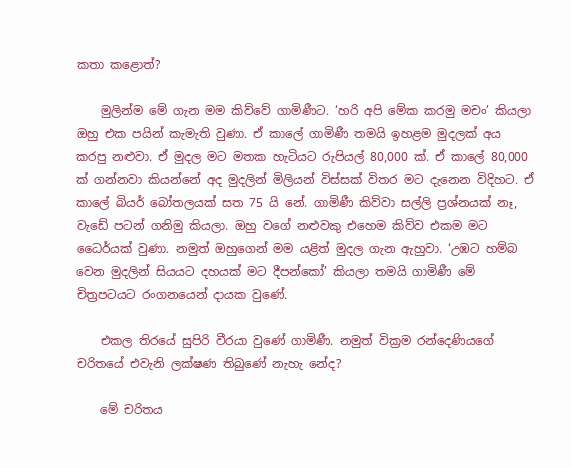කතා කළොත්?

    මුලින්ම මේ ගැන මම කිව්වේ ගාමිණීට. ‘හරි අපි මේක කරමු මචං’ කියලා ඔහු එක පයින් කැමැති වුණා. ඒ කාලේ ගාමිණී තමයි ඉහළම මුදලක් අය කරපු නළුවා. ඒ මුදල මට මතක හැටියට රුපියල් 80,000 ක්. ඒ කාලේ 80,000 ක් ගන්නවා කියන්නේ අද මුදලින් මිලියන් විස්සක් විතර මට දැනෙන විදිහට. ඒ කාලේ බියර් බෝතලයක් සත 75 යි නේ. ගාමිණී කිව්වා සල්ලි ප්‍රශ්නයක් නෑ, වැඩේ පටන් ගනිමු කියලා. ඔහු වගේ නළුවකු එහෙම කිව්ව එකම මට ධෛර්යක් වුණා. නමුත් ඔහුගෙන් මම යළිත් මුදල ගැන ඇහුවා. ‘උඹට හම්බ වෙන මුදලින් සියයට දහයක් මට දීපන්කෝ’ කියලා තමයි ගාමිණී මේ චිත්‍රපටයට රංගනයෙන් දායක වුණේ.

    එකල තිරයේ සුපිරි වීරයා වුණේ ගාමිණී. නමුත් වික්‍රම රන්දෙණියගේ චරිතයේ එවැනි ලක්ෂණ තිබුණේ නැහැ නේද?

    මේ චරිතය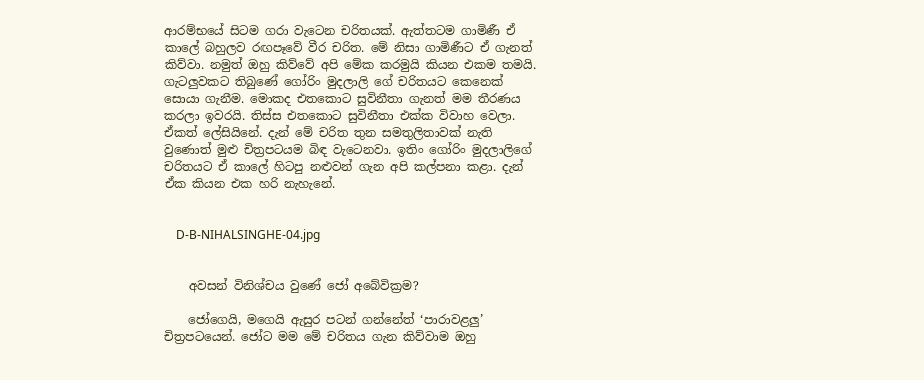ආරම්භයේ සිටම ගරා වැටෙන චරිතයක්. ඇත්තටම ගාමිණී ඒ කාලේ බහුලව රඟපෑවේ වීර චරිත. මේ නිසා ගාමිණීට ඒ ගැනත් කිව්වා. නමුත් ඔහු කිව්වේ අපි මේක කරමුයි කියන එකම තමයි. ගැටලුවකට තිබුණේ ගෝරිං මුදලාලි ගේ චරිතයට කෙනෙක් සොයා ගැනීම. මොකද එතකොට සුවිනීතා ගැනත් මම තීරණය කරලා ඉවරයි. තිස්ස එතකොට සුවිනීතා එක්ක විවාහ වෙලා. ඒකත් ලේසියිනේ. දැන් මේ චරිත තුන සමතුලිතාවක් නැති වුණොත් මුළු චිත්‍රපටයම බිඳ වැටෙනවා. ඉතිං ගෝරිං මුදලාලිගේ චරිතයට ඒ කාලේ හිටපු නළුවන් ගැන අපි කල්පනා කළා. දැන් ඒක කියන එක හරි නැහැනේ.


    D-B-NIHALSINGHE-04.jpg


    අවසන් විනිශ්චය වුණේ ජෝ අබේවික්‍රම?

    ජෝගෙයි, මගෙයි ඇසුර පටන් ගන්නේත් ‘පාරාවළලු’ චිත්‍රපටයෙන්. ජෝට මම මේ චරිතය ගැන කිව්වාම ඔහු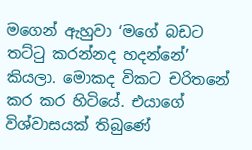මගෙන් ඇහුවා ‘මගේ බඩට තට්ටු කරන්නද හදන්නේ’ කියලා. මොකද විකට චරිතනේ කර කර හිටියේ. එයාගේ විශ්වාසයක් තිබුණේ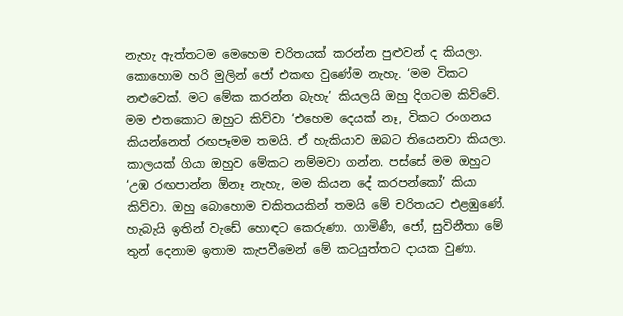නැහැ ඇත්තටම මෙහෙම චරිතයක් කරන්න පුළුවන් ද කියලා. කොහොම හරි මුලින් ජෝ එකඟ වුණේම නැහැ. ‘මම විකට නළුවෙක්. මට මේක කරන්න බැහැ’ කියලයි ඔහු දිගටම කිව්වේ. මම එතකොට ඔහුට කිව්වා ‘එහෙම දෙයක් නෑ, විකට රංගනය කියන්නෙත් රඟපෑමම තමයි. ඒ හැකියාව ඔබට තියෙනවා කියලා. කාලයක් ගියා ඔහුව මේකට නම්මවා ගන්න. පස්සේ මම ඔහුට ‘උඹ රඟපාන්න ඕනෑ නැහැ, මම කියන දේ කරපන්කෝ’ කියා කිව්වා. ඔහු බොහොම චකිතයකින් තමයි මේ චරිතයට එළඹුණේ. හැබැයි ඉතින් වැඩේ හොඳට කෙරුණා. ගාමිණී, ජෝ, සුවිනීතා මේ තුන් දෙනාම ඉතාම කැපවීමෙන් මේ කටයුත්තට දායක වුණා.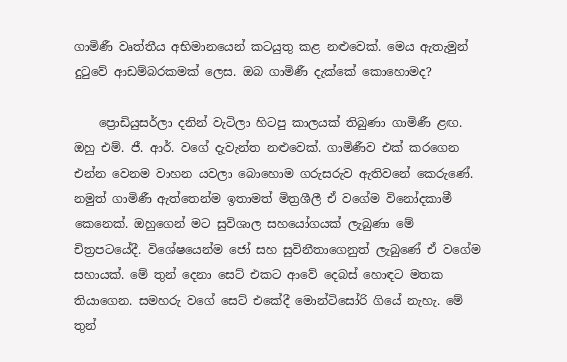ගාමිණී වෘත්තීය අභිමානයෙන් කටයුතු කළ නළුවෙක්. මෙය ඇතැමුන් දුටුවේ ආඩම්බරකමක් ලෙස. ඔබ ගාමිණී දැක්කේ කොහොමද?

    ප්‍රොඩියුසර්ලා දනින් වැටිලා හිටපු කාලයක් තිබුණා ගාමිණී ළඟ. ඔහු එම්. ජී. ආර්. වගේ දැවැන්ත නළුවෙක්. ගාමිණීව එක් කරගෙන එන්න වෙනම වාහන යවලා බොහොම ගරුසරුව ඇතිවනේ කෙරුණේ. නමුත් ගාමිණී ඇත්තෙන්ම ඉතාමත් මිත්‍රශීලී ඒ වගේම විනෝදකාමී කෙනෙක්. ඔහුගෙන් මට සුවිශාල සහයෝගයක් ලැබුණා මේ චිත්‍රපටයේදී. විශේෂයෙන්ම ජෝ සහ සුවිනීතාගෙනුත් ලැබුණේ ඒ වගේම සහායක්. මේ තුන් දෙනා සෙට් එකට ආවේ දෙබස් හොඳට මතක තියාගෙන. සමහරු වගේ සෙට් එකේදී මොන්ටිසෝරි ගියේ නැහැ. මේ තුන්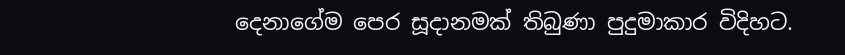දෙනාගේම පෙර සූදානමක් තිබුණා පුදුමාකාර විදිහට.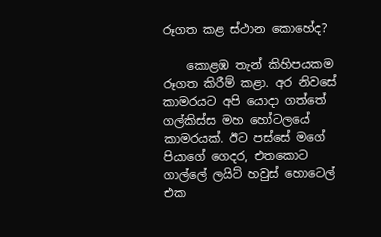රූගත කළ ස්ථාන කොහේද?

    කොළඹ තැන් කිහිපයකම රූගත කිරීම් කළා. අර නිවසේ කාමරයට අපි යොදා ගත්තේ ගල්කිස්ස මහ හෝටලයේ කාමරයක්. ඊට පස්සේ මගේ පියාගේ ගෙදර, එතකොට ගාල්ලේ ලයිට් හවුස් හොටෙල් එක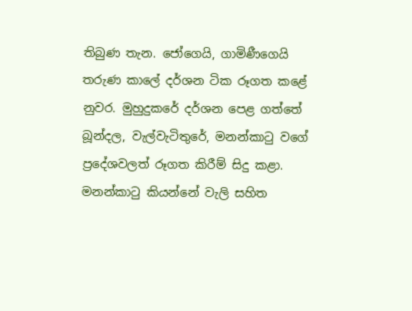තිබුණ තැන. ජෝගෙයි, ගාමිණීගෙයි තරුණ කාලේ දර්ශන ටික රූගත කළේ නුවර. මුහුදුකරේ දර්ශන පෙළ ගත්තේ බූන්දල, වැල්වැටිතුරේ, මනන්කාටු වගේ ප්‍රදේශවලත් රූගත කිරීම් සිදු කළා. මනන්කාටු කියන්නේ වැලි සහිත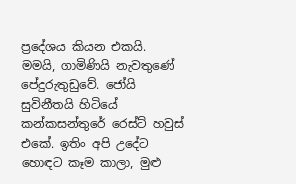ප්‍රදේශය කියන එකයි. මමයි, ගාමිණියි නැවතුණේ පේදුරුතුඩුවේ. ජෝයි සුවිනීතයි හිටියේ කන්කසන්තුරේ රෙස්ට් හවුස් එකේ. ඉතිං අපි උදේට හොඳට කෑම කාලා, මුළු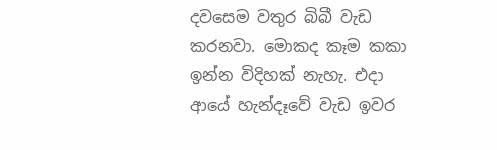දවසෙම වතුර බිබී වැඩ කරනවා. මොකද කෑම කකා ඉන්න විදිහක් නැහැ. එදා ආයේ හැන්දෑවේ වැඩ ඉවර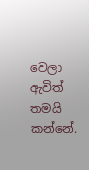වෙලා ඇවිත් තමයි කන්නේ.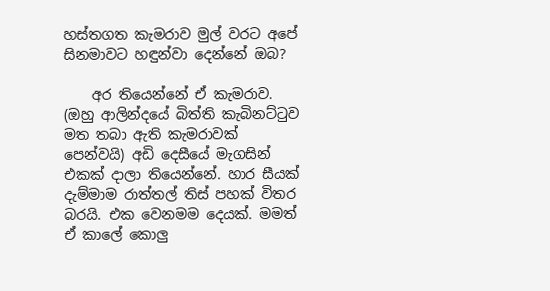හස්තගත කැමරාව මුල් වරට අපේ සිනමාවට හඳුන්වා දෙන්නේ ඔබ?

    අර තියෙන්නේ ඒ කැමරාව. (ඔහු ආලින්දයේ බිත්ති කැබිනට්ටුව මත තබා ඇති කැමරාවක් පෙන්වයි) අඩි දෙසීයේ මැගසින් එකක් දාලා තියෙන්නේ. හාර සීයක් දැම්මාම රාත්තල් තිස් පහක් විතර බරයි. එක වෙනමම දෙයක්. මමත් ඒ කාලේ කොලු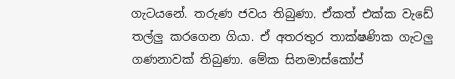ගැටයනේ. තරුණ ජවය තිබුණා. ඒකත් එක්ක වැඩේ තල්ලු කරගෙන ගියා. ඒ අතරතුර තාක්ෂණික ගැටලු ගණනාවක් තිබුණා. මේක සිනමාස්කෝප්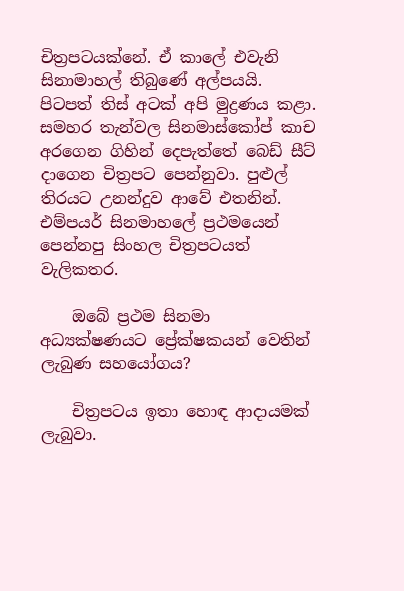චිත්‍රපටයක්නේ. ඒ කාලේ එවැනි සිනාමාහල් තිබුණේ අල්පයයි. පිටපත් තිස් අටක් අපි මුද්‍රණය කළා. සමහර තැන්වල සිනමාස්කෝප් කාච අරගෙන ගිහින් දෙපැත්තේ බෙඩ් සීට් දාගෙන චිත්‍රපට පෙන්නුවා. පුළුල් තිරයට උනන්දුව ආවේ එතනින්. එම්පයර් සිනමාහලේ ප්‍රථමයෙන් පෙන්නපු සිංහල චිත්‍රපටයත් වැලිකතර.

    ඔබේ ප්‍රථම සිනමා අධ්‍යක්ෂණයට ප්‍රේක්ෂකයන් වෙතින් ලැබුණ සහයෝගය?

    චිත්‍රපටය ඉතා හොඳ ආදායමක් ලැබුවා.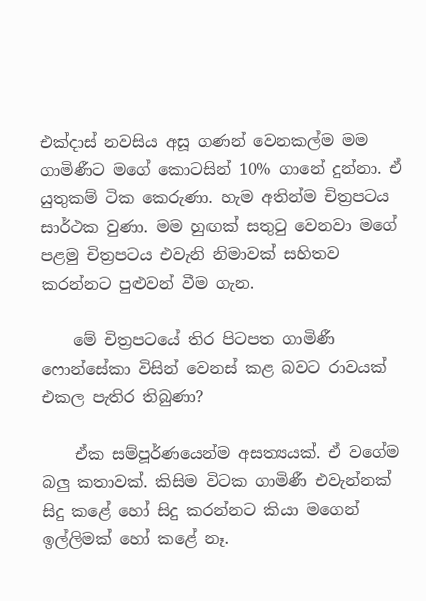එක්දාස් නවසිය අසූ ගණන් වෙනකල්ම මම ගාමිණීට මගේ කොටසින් 10% ගානේ දුන්නා. ඒ යුතුකම් ටික කෙරුණා. හැම අතින්ම චිත්‍රපටය සාර්ථක වුණා. මම හුඟක් සතුටු වෙනවා මගේ පළමු චිත්‍රපටය එවැනි නිමාවක් සහිතව කරන්නට පුළුවන් වීම ගැන.

    මේ චිත්‍රපටයේ තිර පිටපත ගාමිණී ෆොන්සේකා විසින් වෙනස් කළ බවට රාවයක් එකල පැතිර තිබුණා?

    ඒක සම්පූර්ණයෙන්ම අසත්‍යයක්. ඒ වගේම බලු කතාවක්. කිසිම විටක ගාමිණී එවැන්නක් සිදු කළේ හෝ සිදු කරන්නට කියා මගෙන් ඉල්ලිමක් හෝ කළේ නෑ.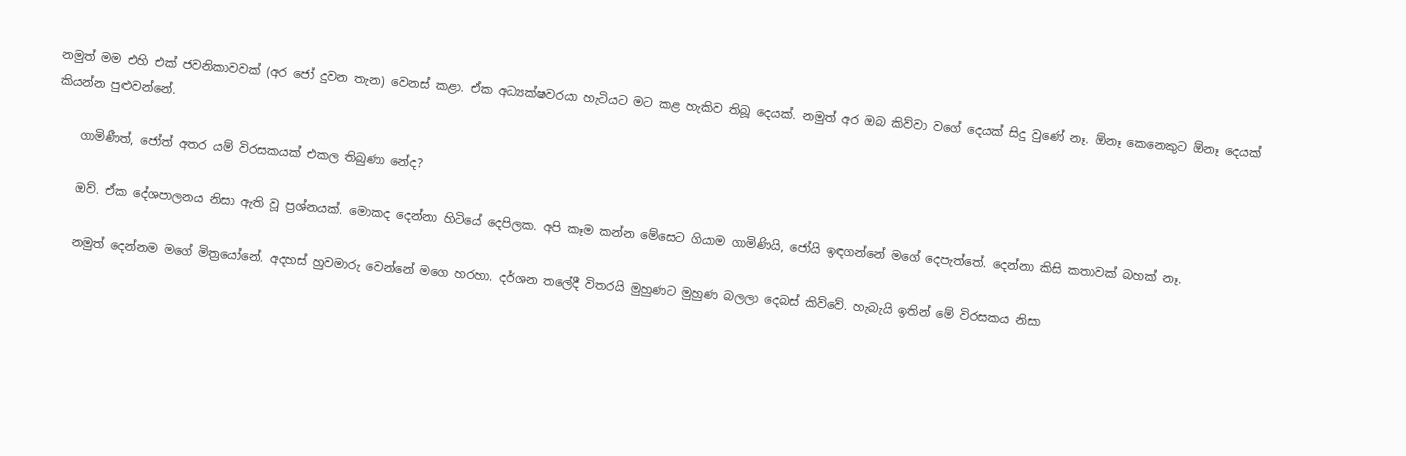නමුත් මම එහි එක් ජවනිකාවවක් (අර ජෝ දුවන තැන) වෙනස් කළා. ඒක අධ්‍යක්ෂවරයා හැටියට මට කළ හැකිව තිබූ දෙයක්. නමුත් අර ඔබ කිව්වා වගේ දෙයක් සිදු වුණේ නෑ. ඕනෑ කෙනෙකුට ඕනෑ දෙයක් කියන්න පුළුවන්නේ.

    ගාමිණීත්, ජෝත් අතර යම් විරසකයක් එකල තිබුණා නේද?

    ඔව්. ඒක දේශපාලනය නිසා ඇති වූ ප්‍රශ්නයක්. මොකද දෙන්නා හිටියේ දෙපිලක. අපි කෑම කන්න මේසෙට ගියාම ගාමිණියි, ජෝයි ඉඳගන්නේ මගේ දෙපැත්තේ. දෙන්නා කිසි කතාවක් බහක් නෑ.

    නමුත් දෙන්නම මගේ මිත්‍රයෝනේ. අදහස් හුවමාරු වෙන්නේ මගෙ හරහා. දර්ශන තලේදී විතරයි මුහුණට මුහුණ බලලා දෙබස් කිව්වේ. හැබැයි ඉතින් මේ විරසකය නිසා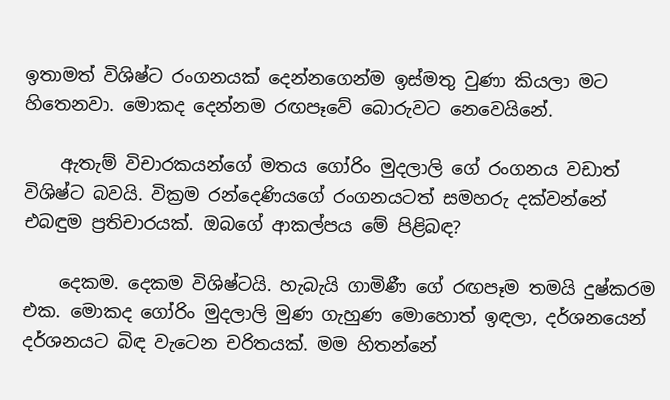ඉතාමත් විශිෂ්ට රංගනයක් දෙන්නගෙන්ම ඉස්මතු වුණා කියලා මට හිතෙනවා. මොකද දෙන්නම රඟපෑවේ බොරුවට නෙවෙයිනේ.

    ඇතැම් විචාරකයන්ගේ මතය ගෝරිං මුදලාලි ගේ රංගනය වඩාත් විශිෂ්ට බවයි. වික්‍රම රන්දෙණියගේ රංගනයටත් සමහරු දක්වන්නේ එබඳුම ප්‍රතිචාරයක්. ඔබගේ ආකල්පය මේ පිළිබඳ?

    දෙකම. දෙකම විශිෂ්ටයි. හැබැයි ගාමිණී ගේ රඟපෑම තමයි දුෂ්කරම එක. මොකද ගෝරිං මුදලාලි මුණ ගැහුණ මොහොත් ඉඳලා, දර්ශනයෙන් දර්ශනයට බිඳ වැටෙන චරිතයක්. මම හිතන්නේ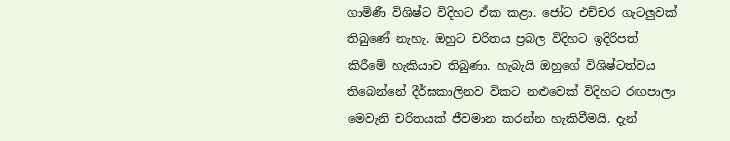ගාමිණී විශිෂ්ට විදිහට ඒක කළා. ජෝට එච්චර ගැටලුවක් තිබුණේ නැහැ. ඔහුට චරිතය ප්‍රබල විදිහට ඉදිරිපත් කිරීමේ හැකියාව තිබුණා. හැබැයි ඔහුගේ විශිෂ්ටත්වය තිබෙන්නේ දීර්ඝකාලිනව විකට නළුවෙක් විදිහට රඟපාලා මෙවැනි චරිතයක් ජීවමාන කරන්න හැකිවීමයි. දැන්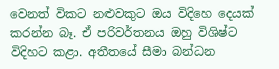වෙනත් විකට නළුවකුට ඔය විදිහෙ දෙයක් කරන්න බෑ. ඒ පරිවර්තනය ඔහු විශිෂ්ට විදිහට කළා. අතීතයේ සීමා බන්ධන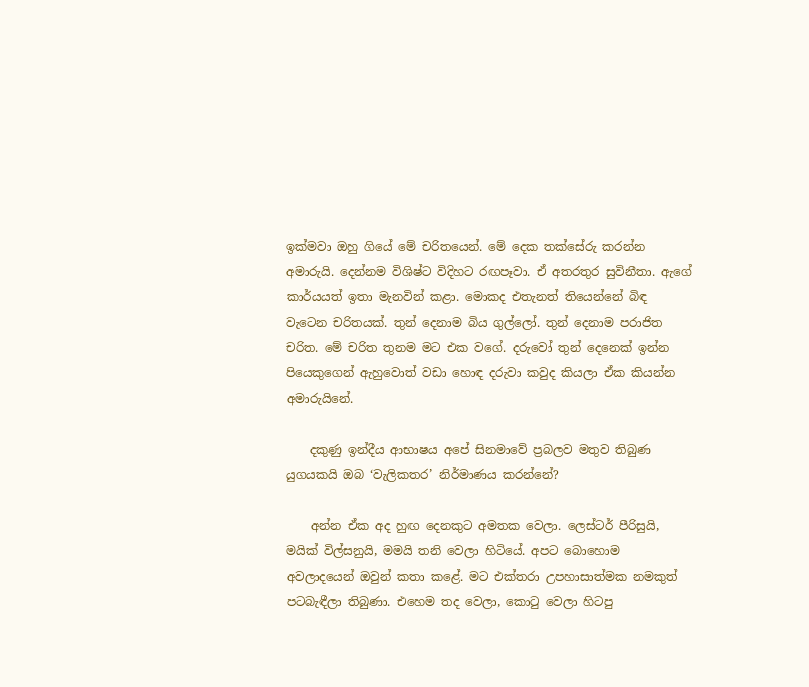ඉක්මවා ඔහු ගියේ මේ චරිතයෙන්. මේ දෙක තක්සේරු කරන්න අමාරුයි. දෙන්නම විශිෂ්ට විදිහට රඟපෑවා. ඒ අතරතුර සුවිනීතා. ඇගේ කාර්යයත් ඉතා මැනවින් කළා. මොකද එතැනත් තියෙන්නේ බිඳ වැටෙන චරිතයක්. තුන් දෙනාම බිය ගුල්ලෝ. තුන් දෙනාම පරාජිත චරිත. මේ චරිත තුනම මට එක වගේ. දරුවෝ තුන් දෙනෙක් ඉන්න පියෙකුගෙන් ඇහුවොත් වඩා හොඳ දරුවා කවුද කියලා ඒක කියන්න අමාරුයිනේ.

    දකුණු ඉන්දීය ආභාෂය අපේ සිනමාවේ ප්‍රබලව මතුව තිබුණ යුගයකයි ඔබ ‘වැලිකතර’ නිර්මාණය කරන්නේ?

    අන්න ඒක අද හුඟ දෙනකුට අමතක වෙලා. ලෙස්ටර් පීරිසුයි, මයික් විල්සනුයි, මමයි තනි වෙලා හිටියේ. අපට බොහොම අවලාදයෙන් ඔවුන් කතා කළේ. මට එක්තරා උපහාසාත්මක නමකුත් පටබැඳීලා තිබුණා. එහෙම තද වෙලා, කොටු වෙලා හිටපු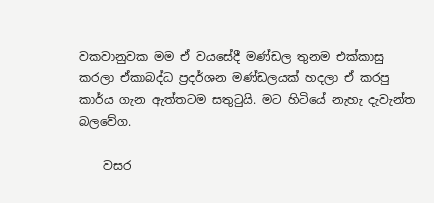වකවානුවක මම ඒ වයසේදී මණ්ඩල තුනම එක්කාසු කරලා ඒකාබද්ධ ප්‍රදර්ශන මණ්ඩලයක් හදලා ඒ කරපු කාර්ය ගැන ඇත්තටම සතුටුයි. මට හිටියේ නැහැ දැවැන්ත බලවේග.

    වසර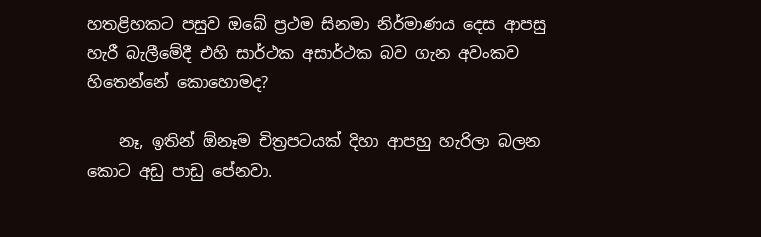හතළිහකට පසුව ඔබේ ප්‍රථම සිනමා නිර්මාණය දෙස ආපසු හැරී බැලීමේදී එහි සාර්ථක අසාර්ථක බව ගැන අවංකව හිතෙන්නේ කොහොමද?

    නෑ, ඉතින් ඕනෑම චිත්‍රපටයක් දිහා ආපහු හැරිලා බලන කොට අඩු පාඩු පේනවා.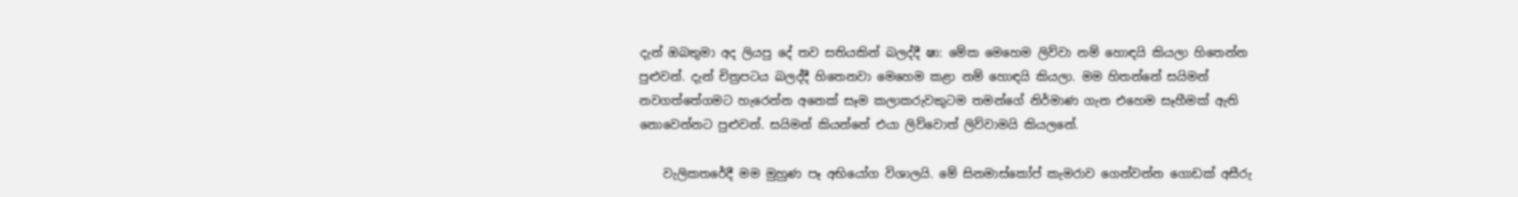දැන් ඔබතුමා අද ලියපු දේ තව සතියකින් බලද්දී ෂා: මේක මෙහෙම ලිව්වා නම් හොඳයි කියලා හිතෙන්න පුළුවන්. දැන් චිත්‍රපටය බලද්දී හිතෙනවා මෙහෙම කළා නම් හොඳයි කියලා. මම හිතන්නේ සයිමන් නවගත්තේගමට හැරෙන්න අනෙක් සෑම කලාකරුවකුටම තමන්ගේ නිර්මාණ ගැන එහෙම සෑහීමක් ඇති නොවෙන්නට පුළුවන්. සයිමන් කියන්නේ එයා ලිව්වොත් ලිව්වාමයි කියලනේ.

    වැලිකතරේදී මම මුහුණ පෑ අභියෝග විශාලයි. මේ සිනමාස්කෝප් කැමරාව ගෙන්වන්න ගොඩක් අසීරු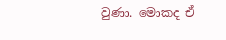වුණා. මොකද ඒ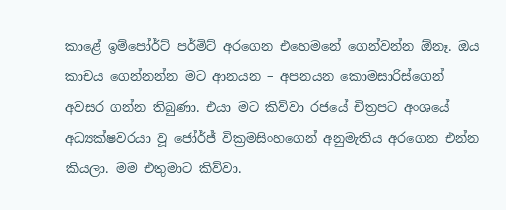කාළේ ඉම්පෝර්ට් පර්මිට් අරගෙන එහෙමනේ ගෙන්වන්න ඕනෑ. ඔය කාචය ගෙන්නන්න මට ආනයන – අපනයන කොමසාරිස්ගෙන් අවසර ගන්න තිබුණා. එයා මට කිව්වා රජයේ චිත්‍රපට අංශයේ අධ්‍යක්ෂවරයා වූ ජෝර්ජ් වික්‍රමසිංහගෙන් අනුමැතිය අරගෙන එන්න කියලා. මම එතුමාට කිව්වා.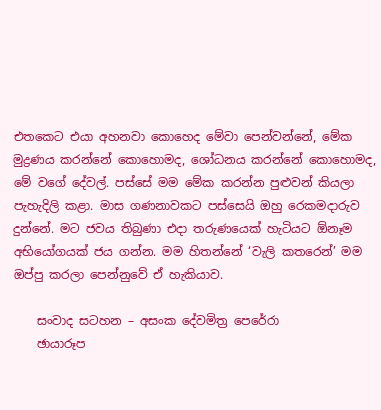එතකෙට එයා අහනවා කොහෙද මේවා පෙන්වන්නේ, මේක මුද්‍රණය කරන්නේ කොහොමද, ශෝධනය කරන්නේ කොහොමද, මේ වගේ දේවල්. පස්සේ මම මේක කරන්න පුළුවන් කියලා පැහැදිලි කළා. මාස ගණනාවකට පස්සෙයි ඔහු රෙකමදාරුව දුන්නේ. මට ජවය තිබුණා එදා තරුණයෙක් හැටියට ඕනෑම අභියෝගයක් ජය ගන්න. මම හිතන්නේ ‘වැලි කතරෙන්’ මම ඔප්පු කරලා පෙන්නුවේ ඒ හැකියාව.

    සංවාද සටහන – අසංක දේවමිත්‍ර පෙරේරා
    ඡායාරූප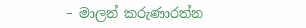– මාලන් කරුණාරත්න